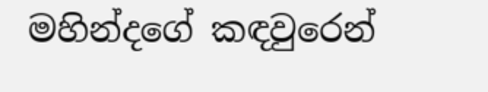මහින්දගේ කඳවුරෙන්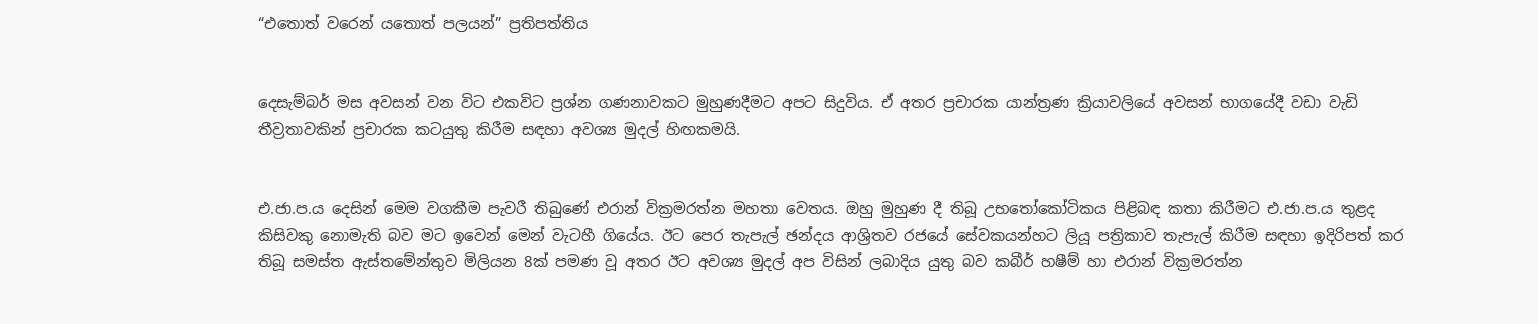“එතොත් වරෙන් යතොත් පලයන්” ප්‍රතිපත්තිය


දෙසැම්බර් මස අවසන් වන විට එකවිට ප්‍රශ්න ගණනාවකට මුහුණදීමට අපට සිදුවිය. ඒ අතර ප්‍රචාරක යාන්ත්‍රණ ක්‍රියාවලියේ අවසන් භාගයේදී වඩා වැඩි තීව්‍රතාවකින් ප්‍රචාරක කටයුතු කිරීම සඳහා අවශ්‍ය මුදල් හිඟකමයි.


එ.ජා.ප.ය දෙසින් මෙම වගකීම පැවරී තිබුණේ එරාන් වික්‍රමරත්න මහතා වෙතය. ඔහු මුහුණ දී තිබූ උභතෝකෝටිකය පිළිබඳ කතා කිරීමට එ.ජා.ප.ය තුළද කිසිවකු නොමැති බව මට ඉවෙන් මෙන් වැටහී ගියේය. ඊට පෙර තැපැල් ඡන්දය ආශ්‍රිතව රජයේ සේවකයන්හට ලියූ පත්‍රිකාව තැපැල් කිරීම සඳහා ඉදිරිපත් කර තිබූ සමස්ත ඇස්තමේන්තුව මිලියන 8ක් පමණ වූ අතර ඊට අවශ්‍ය මුදල් අප විසින් ලබාදිය යුතු බව කබීර් හෂීම් හා එරාන් වික්‍රමරත්න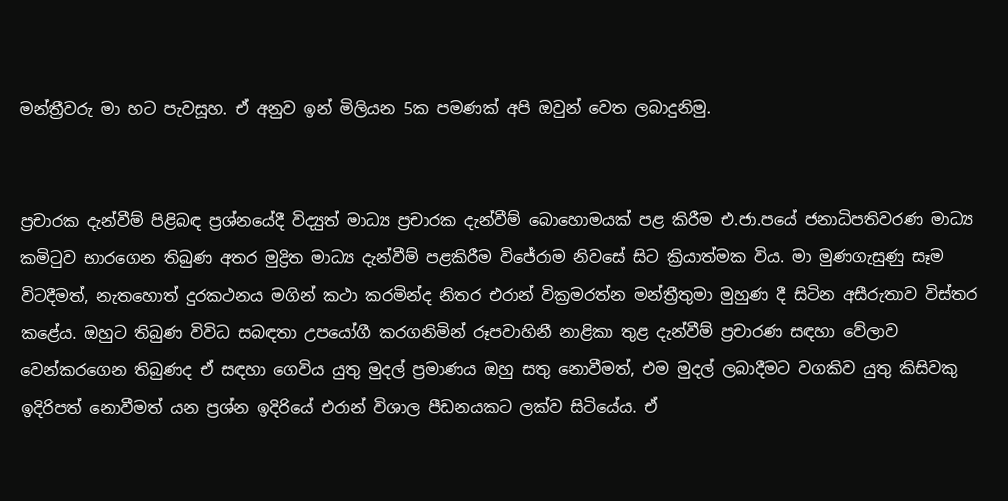මන්ත්‍රීවරු මා හට පැවසූහ. ඒ අනුව ඉන් මිලියන 5ක පමණක් අපි ඔවුන් වෙත ලබාදුනිමු.


ප්‍රචාරක දැන්වීම් පිළිබඳ ප්‍රශ්නයේදී විද්‍යුත් මාධ්‍ය ප්‍රචාරක දැන්වීම් බොහොමයක් පළ කිරීම එ.ජා.පයේ ජනාධිපතිවරණ මාධ්‍ය කමිටුව භාරගෙන තිබුණ අතර මුද්‍රිත මාධ්‍ය දැන්වීම් පළකිරීම විජේරාම නිවසේ සිට ක්‍රියාත්මක විය. මා මුණගැසුණු සෑම විටදීමත්, නැතහොත් දුරකථනය මගින් කථා කරමින්ද නිතර එරාන් වික්‍රමරත්න මන්ත්‍රීතුමා මුහුණ දී සිටින අසීරුතාව විස්තර කළේය. ඔහුට තිබුණ විවිධ සබඳතා උපයෝගී කරගනිමින් රූපවාහිනී නාළිකා තුළ දැන්වීම් ප්‍රචාරණ සඳහා වේලාව වෙන්කරගෙන තිබුණද ඒ සඳහා ගෙවිය යුතු මුදල් ප්‍රමාණය ඔහු සතු නොවීමත්, එම මුදල් ලබාදීමට වගකිව යුතු කිසිවකු ඉදිරිපත් නොවීමත් යන ප්‍රශ්න ඉදිරියේ එරාන් විශාල පීඩනයකට ලක්ව සිටියේය. ඒ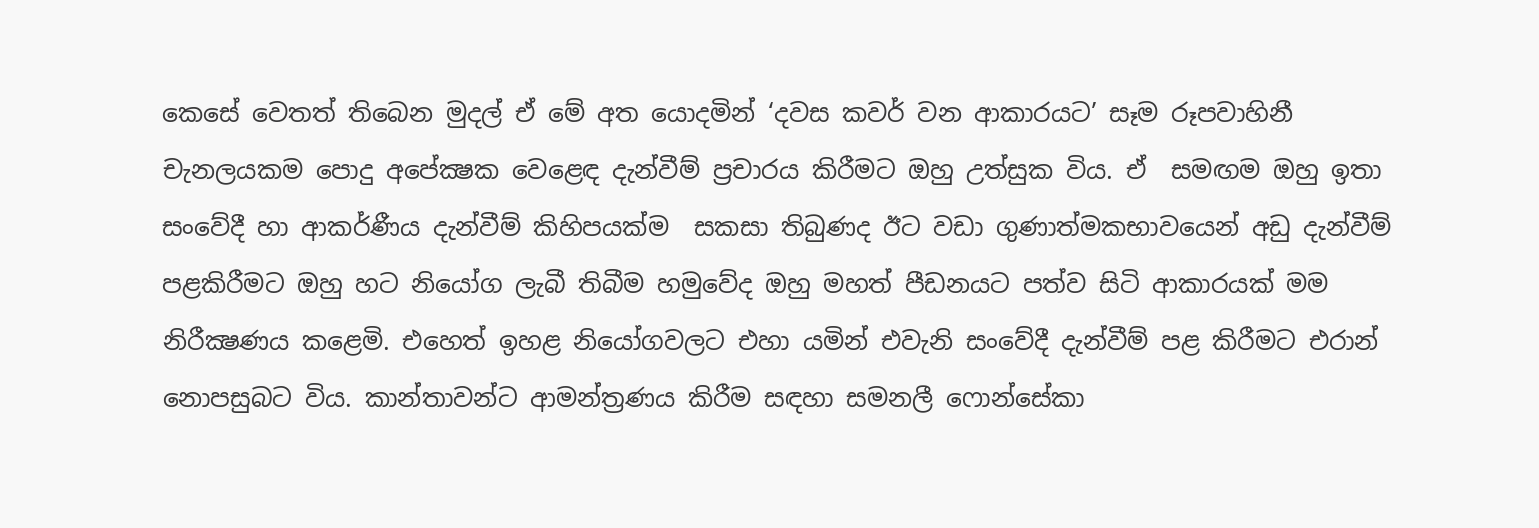කෙසේ වෙතත් තිබෙන මුදල් ඒ මේ අත යොදමින් ‘දවස කවර් වන ආකාරයට’ සෑම රූපවාහිනී චැනලයකම පොදු අපේක්‍ෂක වෙළෙඳ දැන්වීම් ප්‍රචාරය කිරීමට ඔහු උත්සුක විය. ඒ  සමඟම ඔහු ඉතා සංවේදී හා ආකර්ණීය දැන්වීම් කිහිපයක්ම  සකසා තිබුණද ඊට වඩා ගුණාත්මකභාවයෙන් අඩු දැන්වීම් පළකිරීමට ඔහු හට නියෝග ලැබී තිබීම හමුවේද ඔහු මහත් පීඩනයට පත්ව සිටි ආකාරයක් මම නිරීක්‍ෂණය කළෙමි. එහෙත් ඉහළ නියෝගවලට එහා යමින් එවැනි සංවේදී දැන්වීම් පළ කිරීමට එරාන් නොපසුබට විය. කාන්තාවන්ට ආමන්ත්‍රණය කිරීම සඳහා සමනලී ෆොන්සේකා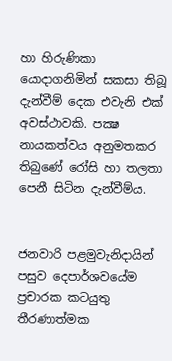හා හිරුණිකා යොදාගනිමින් සකසා තිබූ දැන්වීම් දෙක එවැනි එක් අවස්ථාවකි. පක්‍ෂ නායකත්වය අනුමතකර තිබුණේ රෝසි හා තලතා පෙනී සිටින දැන්වීම්ය.


ජනවාරි පළමුවැනිදායින් පසුව දෙපාර්ශවයේම ප්‍රචාරක කටයුතු තීරණාත්මක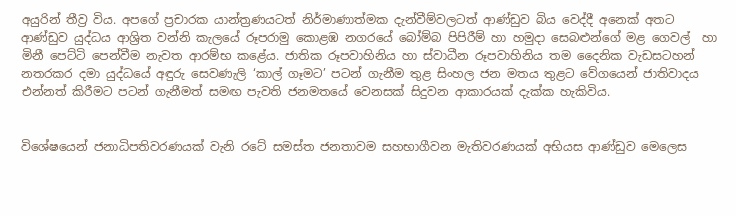අයුරින් තීව්‍ර විය. අපගේ ප්‍රචාරක යාන්ත්‍රණයටත් නිර්මාණාත්මක දැන්වීම්වලටත් ආණ්ඩුව බිය වෙද්දී අනෙක් අතට ආණ්ඩුව යුද්ධය ආශ්‍රිත වන්නි කැලයේ රූපරාමු කොළඹ නගරයේ බෝම්බ පිපිරීම් හා හමුදා සෙබළුන්ගේ මළ ගෙවල්  හා මිනී පෙට්ටි පෙන්වීම නැවත ආරම්භ කළේය. ජාතික රූපවාහිනිය හා ස්වාධීන රූපවාහිනිය තම දෛනික වැඩසටහන් නතරකර දමා යුද්ධයේ අඳුරු සෙවණැලි ‘කාල් ගෑමට’ පටන් ගැනීම තුළ සිංහල ජන මතය තුළට වේගයෙන් ජාතිවාදය එන්නත් කිරීමට පටන් ගැනීමත් සමඟ පැවති ජනමතයේ වෙනසක් සිදුවන ආකාරයක් දැක්ක හැකිවිය.


විශේෂයෙන් ජනාධිපතිවරණයක් වැනි රටේ සමස්ත ජනතාවම සහභාගීවන මැතිවරණයක් අභියස ආණ්ඩුව මෙලෙස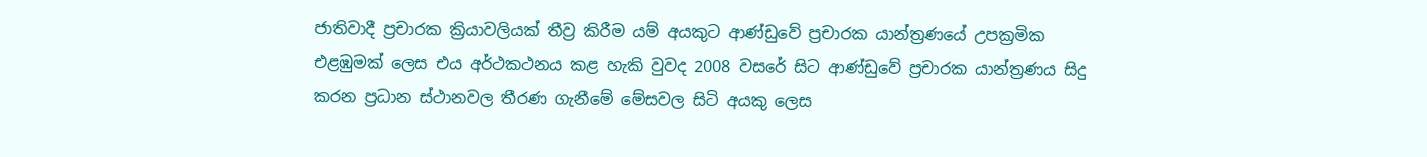ජාතිවාදී ප්‍රචාරක ක්‍රියාවලියක් තීව්‍ර කිරීම යම් අයකුට ආණ්ඩුවේ ප්‍රචාරක යාන්ත්‍රණයේ උපක්‍රමික එළඹුමක් ලෙස එය අර්ථකථනය කළ හැකි වුවද 2008 වසරේ සිට ආණ්ඩුවේ ප්‍රචාරක යාන්ත්‍රණය සිදු කරන ප්‍රධාන ස්ථානවල තීරණ ගැනීමේ මේසවල සිටි අයකු ලෙස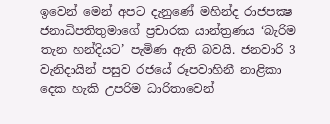ඉවෙන් මෙන් අපට දැනුණේ මහින්ද රාජපක්‍ෂ ජනාධිපතිතුමාගේ ප්‍රචාරක යාන්ත්‍රණය ‘බැරිම තැන හන්දියට’ පැමිණ ඇති බවයි. ජනවාරි 3 වැනිදායින් පසුව රජයේ රූපවාහිනී නාළිකා දෙක හැකි උපරිම ධාරිතාවෙන්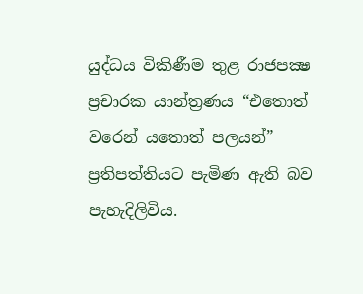යුද්ධය විකිණීම තුළ රාජපක්‍ෂ ප්‍රචාරක යාන්ත්‍රණය “එතොත් වරෙන් යතොත් පලයන්” ප්‍රතිපත්තියට පැමිණ ඇති බව පැහැදිලිවිය.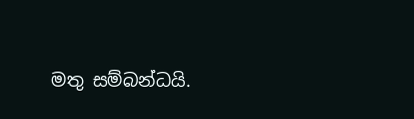මතු සම්බන්ධයි.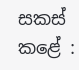සකස් කළේ :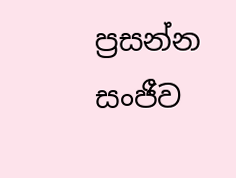ප්‍රසන්න සංජීව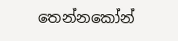තෙන්නකෝන්